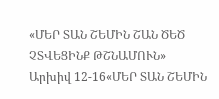«ՄԵՐ ՏԱՆ ՇԵՄԻՆ ՇԱՆ ԾԵԾ ՉՏՎԵՑԻՆՔ ԹՇՆԱՄՈՒՆ»
Արխիվ 12-16«ՄԵՐ ՏԱՆ ՇԵՄԻՆ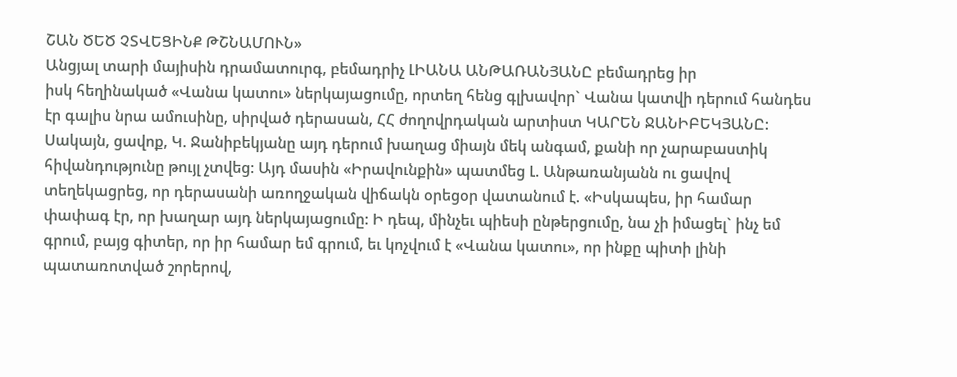ՇԱՆ ԾԵԾ ՉՏՎԵՑԻՆՔ ԹՇՆԱՄՈՒՆ»
Անցյալ տարի մայիսին դրամատուրգ, բեմադրիչ ԼԻԱՆԱ ԱՆԹԱՌԱՆՅԱՆԸ բեմադրեց իր
իսկ հեղինակած «Վանա կատու» ներկայացումը, որտեղ հենց գլխավոր` Վանա կատվի դերում հանդես էր գալիս նրա ամուսինը, սիրված դերասան, ՀՀ ժողովրդական արտիստ ԿԱՐԵՆ ՋԱՆԻԲԵԿՅԱՆԸ: Սակայն, ցավոք, Կ. Ջանիբեկյանը այդ դերում խաղաց միայն մեկ անգամ, քանի որ չարաբաստիկ հիվանդությունը թույլ չտվեց: Այդ մասին «Իրավունքին» պատմեց Լ. Անթառանյանն ու ցավով տեղեկացրեց, որ դերասանի առողջական վիճակն օրեցօր վատանում է. «Իսկապես, իր համար փափագ էր, որ խաղար այդ ներկայացումը: Ի դեպ, մինչեւ պիեսի ընթերցումը, նա չի իմացել` ինչ եմ գրում, բայց գիտեր, որ իր համար եմ գրում, եւ կոչվում է «Վանա կատու», որ ինքը պիտի լինի պատառոտված շորերով,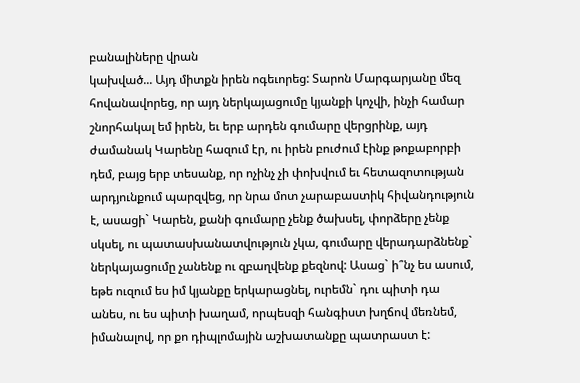բանալիները վրան
կախված... Այդ միտքն իրեն ոգեւորեց: Տարոն Մարգարյանը մեզ հովանավորեց, որ այդ ներկայացումը կյանքի կոչվի, ինչի համար շնորհակալ եմ իրեն, եւ երբ արդեն գումարը վերցրինք, այդ ժամանակ Կարենը հազում էր, ու իրեն բուժում էինք թոքաբորբի դեմ, բայց երբ տեսանք, որ ոչինչ չի փոխվում եւ հետազոտության արդյունքում պարզվեց, որ նրա մոտ չարաբաստիկ հիվանդություն է, ասացի` Կարեն, քանի գումարը չենք ծախսել, փորձերը չենք սկսել, ու պատասխանատվություն չկա, գումարը վերադարձնենք` ներկայացումը չանենք ու զբաղվենք քեզնով: Ասաց` ի՞նչ ես ասում, եթե ուզում ես իմ կյանքը երկարացնել, ուրեմն` դու պիտի դա անես, ու ես պիտի խաղամ, որպեսզի հանգիստ խղճով մեռնեմ, իմանալով, որ քո դիպլոմային աշխատանքը պատրաստ է: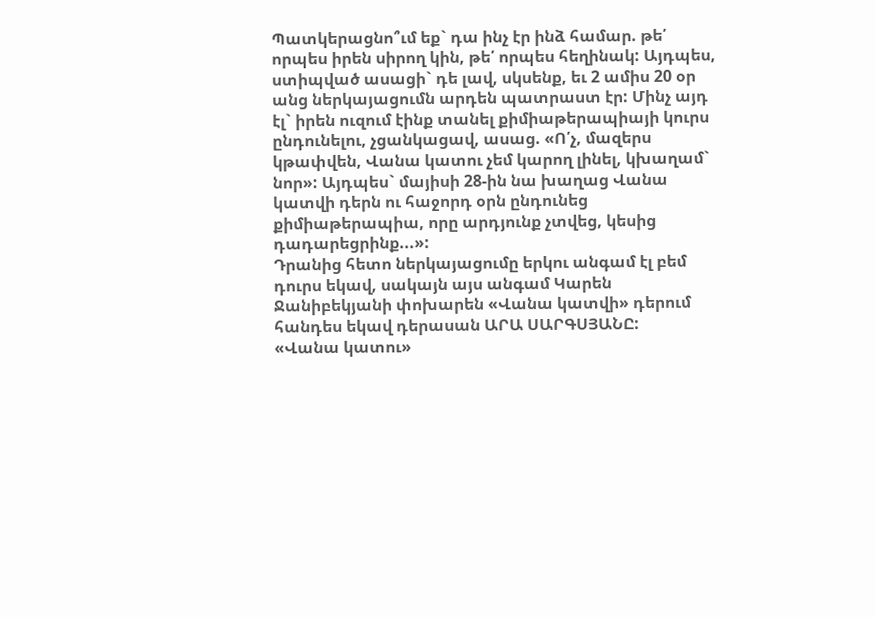Պատկերացնո՞ւմ եք` դա ինչ էր ինձ համար. թե՛ որպես իրեն սիրող կին, թե՛ որպես հեղինակ: Այդպես, ստիպված ասացի` դե լավ, սկսենք, եւ 2 ամիս 20 օր անց ներկայացումն արդեն պատրաստ էր: Մինչ այդ էլ` իրեն ուզում էինք տանել քիմիաթերապիայի կուրս ընդունելու, չցանկացավ, ասաց. «Ո՛չ, մազերս կթափվեն, Վանա կատու չեմ կարող լինել, կխաղամ` նոր»: Այդպես` մայիսի 28-ին նա խաղաց Վանա կատվի դերն ու հաջորդ օրն ընդունեց քիմիաթերապիա, որը արդյունք չտվեց, կեսից դադարեցրինք...»:
Դրանից հետո ներկայացումը երկու անգամ էլ բեմ դուրս եկավ, սակայն այս անգամ Կարեն Ջանիբեկյանի փոխարեն «Վանա կատվի» դերում հանդես եկավ դերասան ԱՐԱ ՍԱՐԳՍՅԱՆԸ:
«Վանա կատու»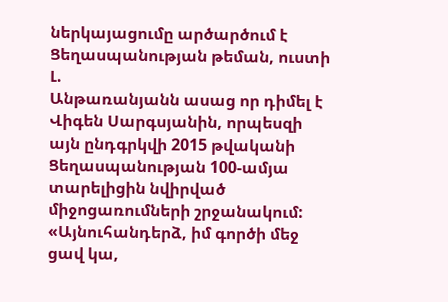ներկայացումը արծարծում է Ցեղասպանության թեման, ուստի Լ.
Անթառանյանն ասաց որ դիմել է Վիգեն Սարգսյանին, որպեսզի այն ընդգրկվի 2015 թվականի Ցեղասպանության 100-ամյա տարելիցին նվիրված միջոցառումների շրջանակում:
«Այնուհանդերձ, իմ գործի մեջ ցավ կա,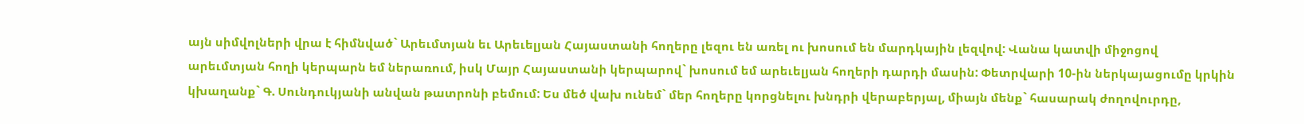այն սիմվոլների վրա է հիմնված` Արեւմտյան եւ Արեւելյան Հայաստանի հողերը լեզու են առել ու խոսում են մարդկային լեզվով: Վանա կատվի միջոցով արեւմտյան հողի կերպարն եմ ներառում, իսկ Մայր Հայաստանի կերպարով` խոսում եմ արեւելյան հողերի դարդի մասին: Փետրվարի 10-ին ներկայացումը կրկին կխաղանք` Գ. Սունդուկյանի անվան թատրոնի բեմում: Ես մեծ վախ ունեմ` մեր հողերը կորցնելու խնդրի վերաբերյալ, միայն մենք` հասարակ ժողովուրդը,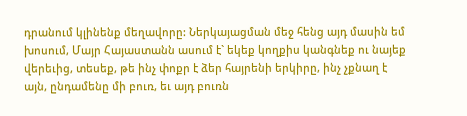դրանում կլինենք մեղավորը: Ներկայացման մեջ հենց այդ մասին եմ խոսում, Մայր Հայաստանն ասում է` եկեք կողքիս կանգնեք ու նայեք վերեւից, տեսեք, թե ինչ փոքր է ձեր հայրենի երկիրը, ինչ չքնաղ է այն, ընդամենը մի բուռ, եւ այդ բուռն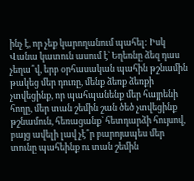ինչ է, որ չեք կարողանում պահել: Իսկ Վանա կատուն ասում է` Եղեռնը ձեզ դաս չեղա՞վ, երբ օրհասական պահին թշնամին թակեց մեր դուռը, մենք ձեռք ձեռքի չտվեցինք, որ պահպանենք մեր հայրենի հողը, մեր տան շեմին շան ծեծ չտվեցինք թշնամուն, հեռացանք` հետդարձի հույսով, բայց ավելի լավ չէ՞ր բարոյապես մեր տունը պահեինք ու տան շեմին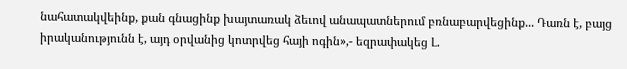նահատակվեինք, քան գնացինք խայտառակ ձեւով անապատներում բռնաբարվեցինք... Դառն է, բայց իրականությունն է, այդ օրվանից կոտրվեց հայի ոգին»,- եզրափակեց Լ.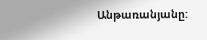Անթառանյանը: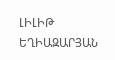ԼԻԼԻԹ ԵՂԻԱԶԱՐՅԱՆ